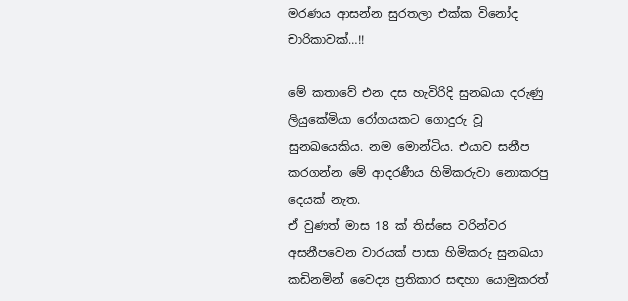මරණය ආසන්න සුරතලා එක්ක විනෝද චාරිකාවක්…!!

මේ කතාවේ එන දස හැවිරිදි සුනඛයා දරුණු ලියුකේමියා රෝගයකට ගොදුරු වූ සුනඛයෙකිය. නම මොන්ටිය. එයාව සනීප කරගන්න මේ ආදරණීය හිමිකරුවා නොකරපු දෙයක් නැත.
ඒ වුණත් මාස 18 ක් තිස්සෙ වරින්වර අසනීපවෙන වාරයක් පාසා හිමිකරු සුනඛයා කඩිනමින් වෛද්‍ය ප්‍රතිකාර සඳහා යොමුකරත්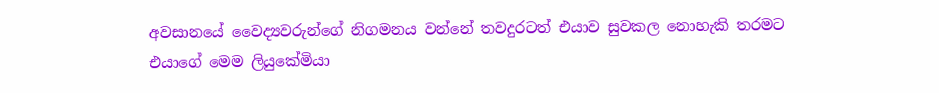අවසානයේ වෛද්‍යවරුන්ගේ නිගමනය වන්නේ තවදුරටත් එයාව සුවකල නොහැකි තරමට එයාගේ මෙම ලියුකේමියා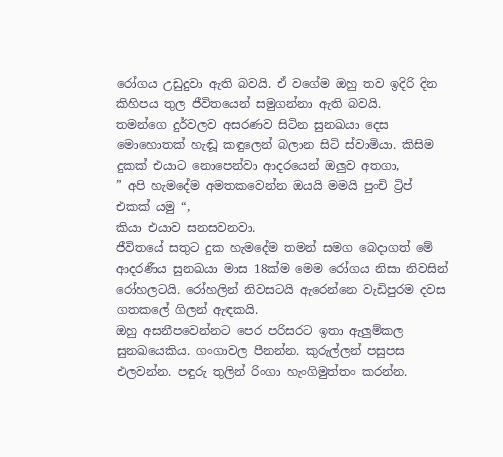රෝගය උඩුදුවා ඇති බවයි. ඒ වගේම ඔහු තව ඉදිරි දින කිහිපය තුල ජීවිතයෙන් සමුගන්නා ඇති බවයි.
තමන්ගෙ දුර්වලව අසරණව සිටින සුනඛයා දෙස මොහොතක් හැඬූ කඳුලෙන් බලාන සිටි ස්වාමියා. කිසිම දුකක් එයාට නොපෙන්වා ආදරයෙන් ඔලුව අතගා,
” අපි හැමදේම අමතකවෙන්න ඔයයි මමයි පුංචි ට්‍රිප් එකක් යමු “,
කියා එයාව සනසවනවා.
ජීවිතයේ සතුට දුක හැමදේම තමන් සමග බෙදාගත් මේ ආදරණීය සුනඛයා මාස 18ක්ම මෙම රෝගය නිසා නිවසින් රෝහලටයි. රෝහලින් නිවසටයි ඇරෙන්නෙ වැඩිපුරම දවස ගතකලේ ගිලන් ඇඳකයි.
ඔහු අසනීපවෙන්නට පෙර පරිසරට ඉතා ඇලුම්කල සුනඛයෙකිය. ගංගාවල පීනන්න. කුරුල්ලන් පසුපස එලවන්න. පඳුරු තුලින් රිංගා හැංගිමුත්තං කරන්න.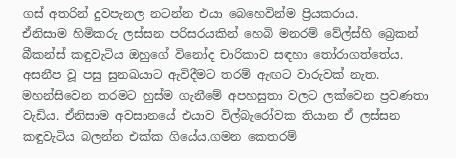ගස් අතරින් දුවපැනල නටන්න එයා බෙහෙවින්ම ප්‍රියකරාය.
ඒනිසාම හිමිකරු ලස්සන පරිසරයකින් හෙබි මනරම් වේල්ස්හි බ්‍රෙකන් බීකන්ස් කඳුවැටිය ඔහුගේ විනෝද චාරිකාව සඳහා තෝරාගත්තේය. අසනීප වූ පසු සුනඛයාට ඇවිදීමට තරම් ඇඟට වාරුවක් නැත. මහන්සිවෙන තරමට හුස්ම ගැනීමේ අපහසුතා වලට ලක්වෙන ප්‍රවණතා වැඩිය. ඒනිසාම අවසානයේ එයාව විල්බැරෝවක තියාන ඒ ලස්සන කඳුවැටිය බලන්න එක්ක ගියේය.ගමන කෙතරම්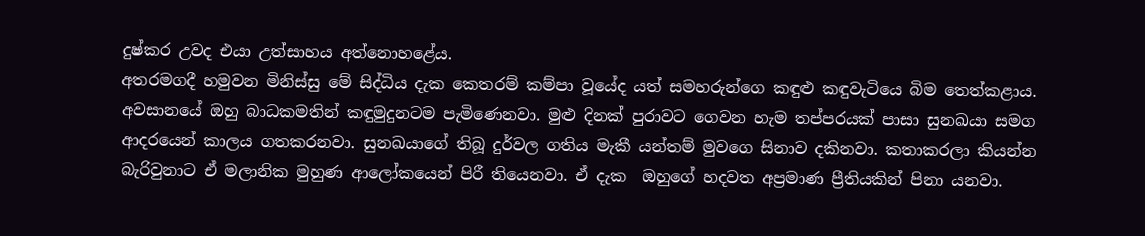දුෂ්කර උවද එයා උත්සාහය අත්නොහළේය.
අතරමගදී හමුවන මිනිස්සු මේ සිද්ධිය දැක කෙතරම් කම්පා වූයේද යත් සමහරුන්ගෙ කඳුළු කඳුවැටියෙ බිම තෙත්කළාය.
අවසානයේ ඔහු බාධකමතින් කඳුමුදුනටම පැමිණෙනවා. මුළු දිනක් පුරාවට ගෙවන හැම තප්පරයක් පාසා සුනඛයා සමග ආදරයෙන් කාලය ගතකරනවා. සුනඛයාගේ තිබූ දුර්වල ගතිය මැකී යන්තම් මුවගෙ සිනාව දකිනවා. කතාකරලා කියන්න බැරිවුනාට ඒ මලානික මුහුණ ආලෝකයෙන් පිරී තියෙනවා. ඒ දැක  ඔහුගේ හදවත අප්‍රමාණ ප්‍රීතියකින් පිනා යනවා.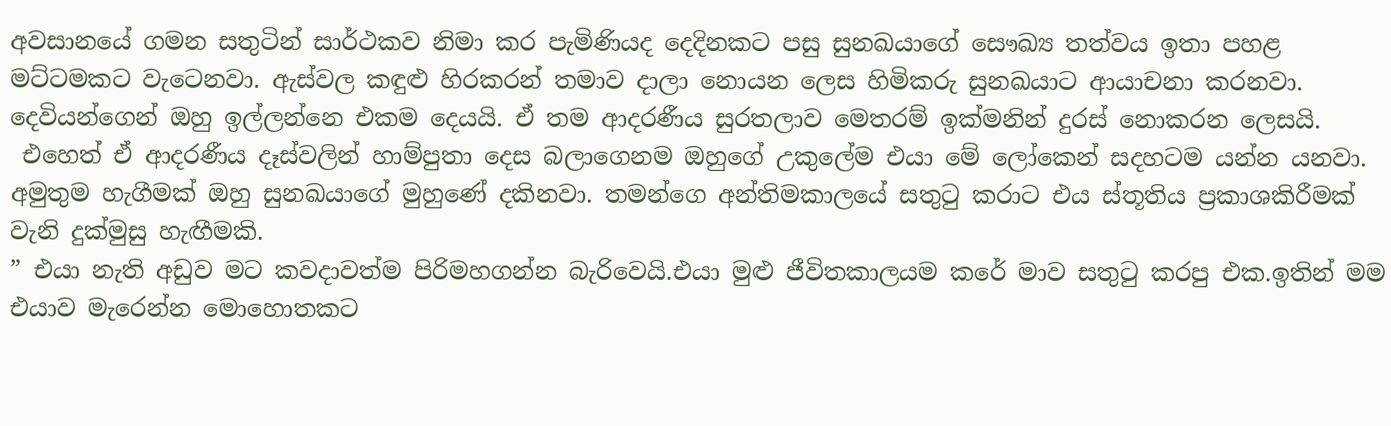අවසානයේ ගමන සතුටින් සාර්ථකව නිමා කර පැමිණියද දෙදිනකට පසු සුනඛයාගේ සෞඛ්‍ය තත්වය ඉතා පහළ මට්ටමකට වැටෙනවා. ඇස්වල කඳුළු හිරකරන් තමාව දාලා නොයන ලෙස හිමිකරු සුනඛයාට ආයාචනා කරනවා.
දෙවියන්ගෙන් ඔහු ඉල්ලන්නෙ එකම දෙයයි. ඒ තම ආදරණීය සුරතලාව මෙතරම් ඉක්මනින් දුරස් නොකරන ලෙසයි.
 එහෙත් ඒ ආදරණීය දෑස්වලින් හාම්පුතා දෙස බලාගෙනම ඔහුගේ උකුලේම එයා මේ ලෝකෙන් සදහටම යන්න යනවා. අමුතුම හැගීමක් ඔහු සුනඛයාගේ මුහුණේ දකිනවා. තමන්ගෙ අන්තිමකාලයේ සතුටු කරාට එය ස්තූතිය ප්‍රකාශකිරීමක් වැනි දුක්මුසු හැඟීමකි.
” එයා නැති අඩුව මට කවදාවත්ම පිරිමහගන්න බැරිවෙයි.එයා මුළු ජීවිතකාලයම කරේ මාව සතුටු කරපු එක.ඉතින් මම එයාව මැරෙන්න මොහොතකට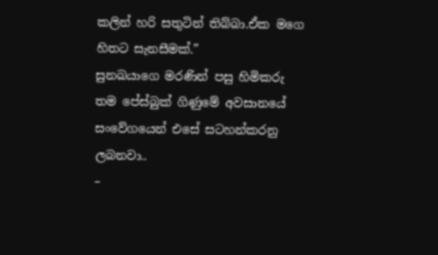කලින් හරි සතුටින් තිබ්බා.ඒක මගෙ හිතට සැනසීමක්.”
සුනඛයාගෙ මරණින් පසු හිමිකරු තම පේස්බුක් ගිණුමේ අවසානයේ සංවේගයෙන් එසේ සටහන්කරනු ලබනවා..
–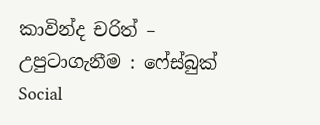කාවින්ද චරිත් –
උපුටාගැනීම : ෆේස්බුක්
Social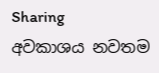Sharing
අවකාශය නවතම